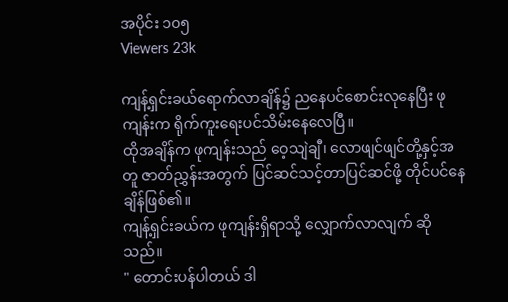အပိုင်း ၁၀၅
Viewers 23k

ကျန့်ရှင်းခယ်ရောက်လာချိန်၌ ညနေပင်စောင်းလုနေပြီး ဖုကျန်းက ရိုက်ကူးရေးပင်သိမ်းနေလေပြီ။
ထိုအချိန်က ဖုကျန်းသည် ဝေ့သျဲချီ၊ လောဖျင်ဖျင်တို့နှင့်အတူ ဇာတ်ညွှန်းအတွက် ပြင်ဆင်သင့်တာပြင်ဆင်ဖို့ တိုင်ပင်နေချိန်ဖြစ်၏။
ကျန့်ရှင်းခယ်က ဖုကျန်းရှိရာသို့ လျှောက်လာလျက် ဆိုသည်။
" တောင်းပန်ပါတယ် ဒါ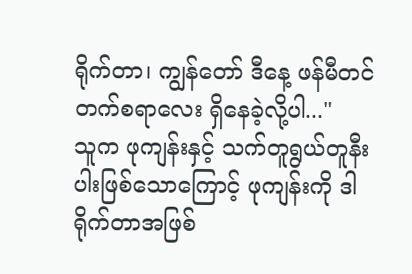ရိုက်တာ၊ ကျွန်တော် ဒီနေ့ ဖန်မီတင်တက်စရာလေး ရှိနေခဲ့လို့ပါ..."
သူက ဖုကျန်းနှင့် သက်တူရွယ်တူနီးပါးဖြစ်သောကြောင့် ဖုကျန်းကို ဒါရိုက်တာအဖြစ်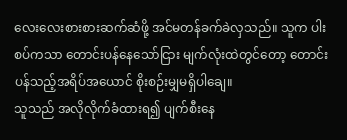လေးလေးစားစားဆက်ဆံဖို့ အင်မတန်ခက်ခဲလှသည်။ သူက ပါးစပ်ကသာ တောင်းပန်နေသော်ငြား မျက်လုံးထဲတွင်တော့ တောင်းပန်သည့်အရိပ်အယောင် စိုးစဉ်းမျှမရှိပါချေ။
သူသည် အလိုလိုက်ခံထားရ၍ ပျက်စီးနေ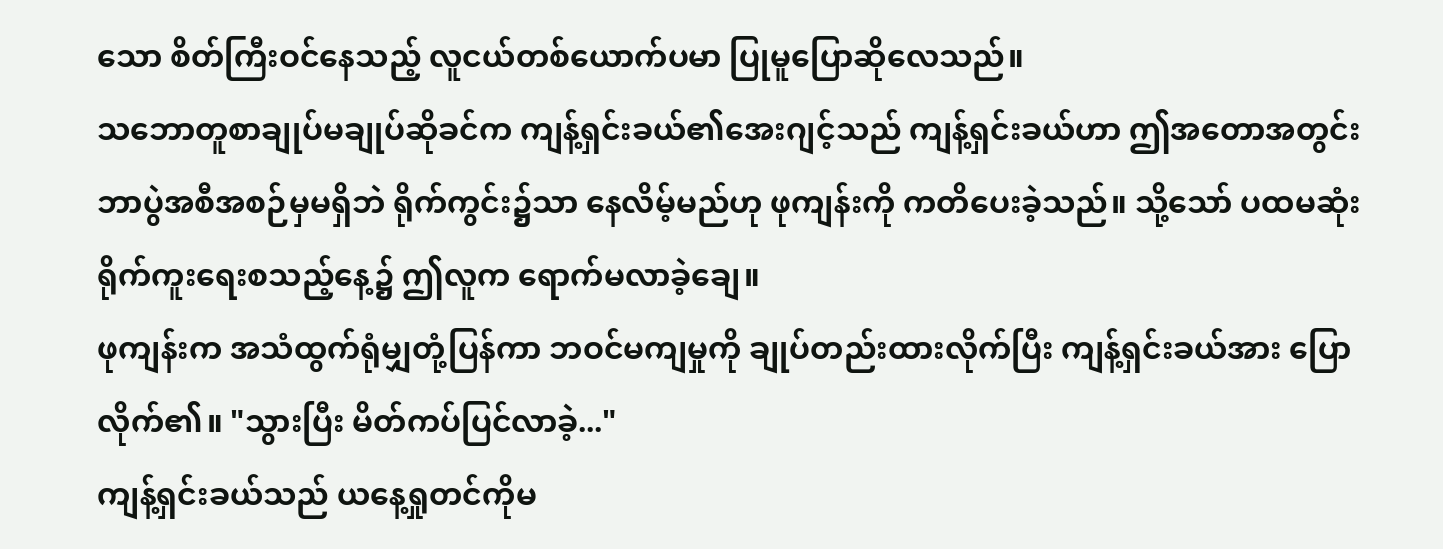သော စိတ်ကြီးဝင်နေသည့် လူငယ်တစ်ယောက်ပမာ ပြုမူပြောဆိုလေသည်။
သဘောတူစာချုပ်မချုပ်ဆိုခင်က ကျန့်ရှင်းခယ်၏အေးဂျင့်သည် ကျန့်ရှင်းခယ်ဟာ ဤအတောအတွင်း ဘာပွဲအစီအစဉ်မှမရှိဘဲ ရိုက်ကွင်း၌သာ နေလိမ့်မည်ဟု ဖုကျန်းကို ကတိပေးခဲ့သည်။ သို့သော် ပထမဆုံး ရိုက်ကူးရေးစသည့်နေ့၌ ဤလူက ရောက်မလာခဲ့ချေ။
ဖုကျန်းက အသံထွက်ရုံမျှတုံ့ပြန်ကာ ဘဝင်မကျမှုကို ချုပ်တည်းထားလိုက်ပြီး ကျန့်ရှင်းခယ်အား ပြောလိုက်၏။ "သွားပြီး မိတ်ကပ်ပြင်လာခဲ့..."
ကျန့်ရှင်းခယ်သည် ယနေ့ရှုတင်ကိုမ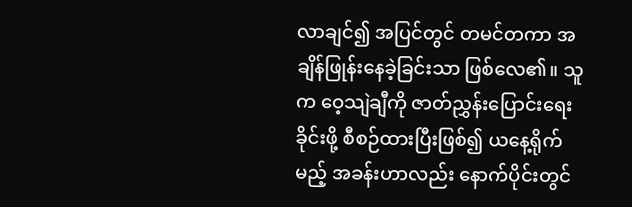လာချင်၍ အပြင်တွင် တမင်တကာ အချိန်ဖြုန်းနေခဲ့ခြင်းသာ ဖြစ်လေ၏။ သူက ဝေ့သျဲချီကို ဇာတ်ညွှန်းပြောင်းရေးခိုင်းဖို့ စီစဉ်ထားပြီးဖြစ်၍ ယနေ့ရိုက်မည့် အခန်းဟာလည်း နောက်ပိုင်းတွင်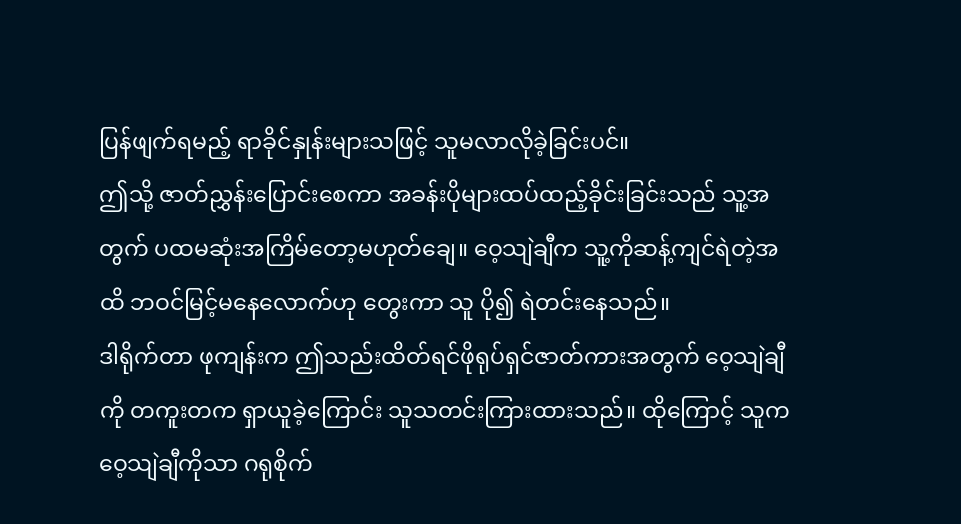ပြန်ဖျက်ရမည့် ရာခိုင်နှုန်းများသဖြင့် သူမလာလိုခဲ့ခြင်းပင်။
ဤသို့ ဇာတ်ညွှန်းပြောင်းစေကာ အခန်းပိုများထပ်ထည့်ခိုင်းခြင်းသည် သူ့အတွက် ပထမဆုံးအကြိမ်တော့မဟုတ်ချေ။ ဝေ့သျဲချီက သူ့ကိုဆန့်ကျင်ရဲတဲ့အထိ ဘဝင်မြင့်မနေလောက်ဟု တွေးကာ သူ ပို၍ ရဲတင်းနေသည်။
ဒါရိုက်တာ ဖုကျန်းက ဤသည်းထိတ်ရင်ဖိုရုပ်ရှင်ဇာတ်ကားအတွက် ဝေ့သျဲချီကို တကူးတက ရှာယူခဲ့ကြောင်း သူသတင်းကြားထားသည်။ ထိုကြောင့် သူက ဝေ့သျဲချီကိုသာ ဂရုစိုက်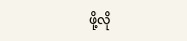ဖို့လို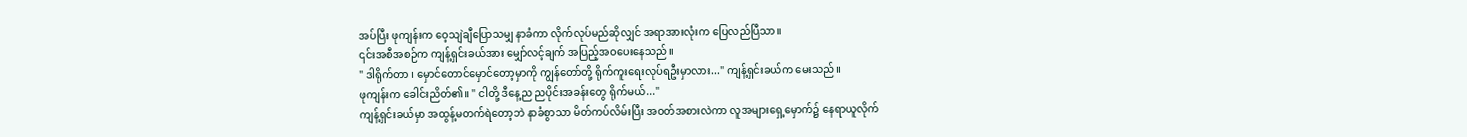အပ်ပြီး ဖုကျန်းက ဝေ့သျဲချီပြောသမျှ နာခံကာ လိုက်လုပ်မည်ဆိုလျှင် အရာအားလုံးက ပြေလည်ပြီသာ။
၎င်းအစီအစဉ်က ကျန့်ရှင်းခယ်အား မျှော်လင့်ချက် အပြည့်အဝပေးနေသည်။
" ဒါရိုက်တာ ၊ မှောင်တောင်မှောင်တော့မှာကို ကျွန်တော်တို့ ရိုက်ကူးရေးလုပ်ရဦးမှာလား..." ကျန့်ရှင်းခယ်က မေးသည်။
ဖုကျန်းက ခေါင်းညိတ်၏။ " ငါတို့ ဒီနေ့ည ညပိုင်းအခန်းတွေ ရိုက်မယ်..."
ကျန့်ရှင်းခယ်မှာ အထွန့်မတက်ရဲတော့ဘဲ နာခံစွာသာ မိတ်ကပ်လိမ်းပြီး အဝတ်အစားလဲကာ လူအများရှေ့မှောက်၌ နေရာယူလိုက်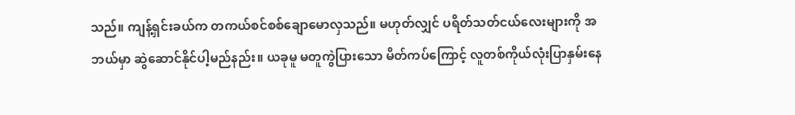သည်။ ကျန့်ရှင်းခယ်က တကယ်စင်စစ်ချောမောလှသည်။ မဟုတ်လျှင် ပရိတ်သတ်ငယ်လေးများကို အဘယ်မှာ ဆွဲဆောင်နိုင်ပါ့မည်နည်း။ ယခုမူ မတူကွဲပြားသော မိတ်ကပ်ကြောင့် လူတစ်ကိုယ်လုံးပြာနှမ်းနေ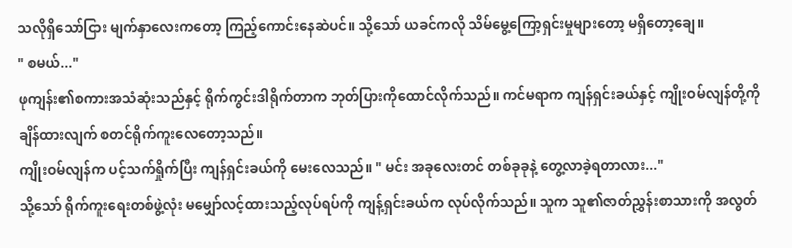သလိုရှိသော်ငြား မျက်နှာလေးကတော့ ကြည့်ကောင်းနေဆဲပင်။ သို့သော် ယခင်ကလို သိမ်မွေ့ကြော့ရှင်းမှုများတော့ မရှိတော့ချေ။
" စမယ်..."
ဖုကျန်း၏စကားအသံဆုံးသည်နှင့် ရိုက်ကွင်းဒါရိုက်တာက ဘုတ်ပြားကိုထောင်လိုက်သည်။ ကင်မရာက ကျန်ရှင်းခယ်နှင့် ကျိုးဝမ်လျန်တို့ကို ချိန်ထားလျက် စတင်ရိုက်ကူးလေတော့သည်။
ကျိုးဝမ်လျန်က ပင့်သက်ရှိုက်ပြီး ကျန်ရှင်းခယ်ကို မေးလေသည်။ " မင်း အခုလေးတင် တစ်ခုခုနဲ့ တွေ့လာခဲ့ရတာလား..."
သို့သော် ရိုက်ကူးရေးတစ်ဖွဲ့လုံး မမျှော်လင့်ထားသည့်လုပ်ရပ်ကို ကျန့်ရှင်းခယ်က လုပ်လိုက်သည်။ သူက သူ၏ဇာတ်ညွှန်းစာသားကို အလွတ်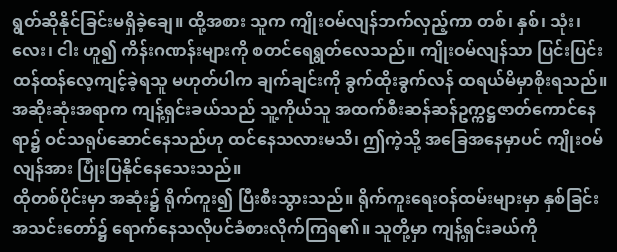ရွတ်ဆိုနိုင်ခြင်းမရှိခဲ့ချေ။ ထို့အစား သူက ကျိုးဝမ်လျန်ဘက်လှည့်ကာ တစ်၊ နှစ်၊ သုံး၊ လေး၊ ငါး ဟူ၍ ကိန်းဂဏန်းများကို စတင်ရေရွတ်လေသည်။ ကျိုးဝမ်လျန်သာ ပြင်းပြင်းထန်ထန်လေ့ကျင့်ခဲ့ရသူ မဟုတ်ပါက ချက်ချင်းကို ခွက်ထိုးခွက်လန် ထရယ်မိမှာစိုးရသည်။ အဆိုးဆုံးအရာက ကျန့်ရှင်းခယ်သည် သူ့ကိုယ်သူ အထက်စီးဆန်ဆန်ဥက္ကဋ္ဌဇာတ်ကောင်နေရာ၌ ဝင်သရုပ်ဆောင်နေသည်ဟု ထင်နေသလားမသိ၊ ဤကဲ့သို့ အခြေအနေမှာပင် ကျိုးဝမ်လျန်အား ပြုံးပြနိုင်နေသေးသည်။
ထိုတစ်ပိုင်းမှာ အဆုံး၌ ရိုက်ကူး၍ ပြီးစီးသွားသည်။ ရိုက်ကူးရေးဝန်ထမ်းများမှာ နှစ်ခြင်းအသင်းတော်၌ ရောက်နေသလိုပင်ခံစားလိုက်ကြရ၏။ သူတို့မှာ ကျန့်ရှင်းခယ်ကို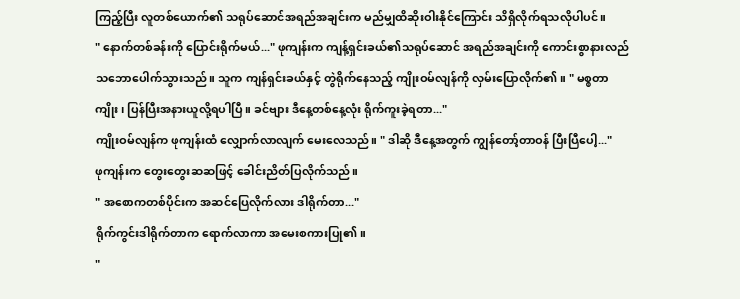ကြည့်ပြီး လူတစ်ယောက်၏ သရုပ်ဆောင်အရည်အချင်းက မည်မျှထိဆိုးဝါးနိုင်ကြောင်း သိရှိလိုက်ရသလိုပါပင်။
" နောက်တစ်ခန်းကို ပြောင်းရိုက်မယ်..." ဖုကျန်းက ကျန့်ရှင်းခယ်၏သရုပ်ဆောင် အရည်အချင်းကို ကောင်းစွာနားလည်သဘောပေါက်သွားသည်။ သူက ကျန်ရှင်းခယ်နှင့် တွဲရိုက်နေသည့် ကျိုးဝမ်လျန်ကို လှမ်းပြောလိုက်၏။ " မစ္စတာကျိုး၊ ပြန်ပြီးအနားယူလို့ရပါပြီ။ ခင်ဗျား ဒီနေ့တစ်နေ့လုံး ရိုက်ကူးခဲ့ရတာ..."
ကျိုးဝမ်လျန်က ဖုကျန်းထံ လျှောက်လာလျက် မေးလေသည်။ " ဒါဆို ဒီနေ့အတွက် ကျွန်တော့်တာဝန် ပြီးပြီပေါ့..."
ဖုကျန်းက တွေးတွေးဆဆဖြင့် ခေါင်းညိတ်ပြလိုက်သည်။
" အစောကတစ်ပိုင်းက အဆင်ပြေလိုက်လား ဒါရိုက်တာ..."
ရိုက်ကွင်းဒါရိုက်တာက ရောက်လာကာ အမေးစကားပြု၏။
"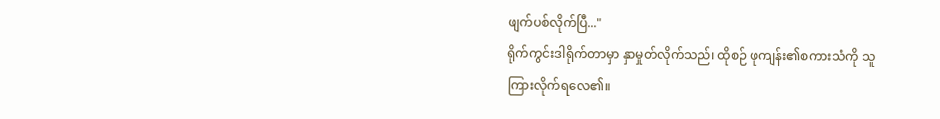ဖျက်ပစ်လိုက်ပြီ..."
ရိုက်ကွင်းဒါရိုက်တာမှာ နှာမှုတ်လိုက်သည်၊ ထိုစဉ် ဖုကျန်း၏စကားသံကို သူ ကြားလိုက်ရလေ၏။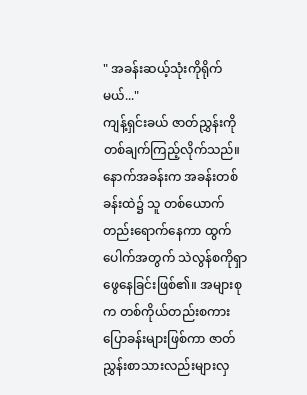" အခန်းဆယ့်သုံးကိုရိုက်မယ်..."
ကျန့်ရှင်းခယ် ဇာတ်ညွှန်းကို တစ်ချက်ကြည့်လိုက်သည်။ နောက်အခန်းက အခန်းတစ်ခန်းထဲ၌ သူ တစ်ယောက်တည်းရောက်နေကာ ထွက်ပေါက်အတွက် သဲလွန်စကိုရှာဖွေနေခြင်းဖြစ်၏။ အများစုက တစ်ကိုယ်တည်းစကားပြောခန်းများဖြစ်ကာ ဇာတ်ညွှန်းစာသားလည်းများလှ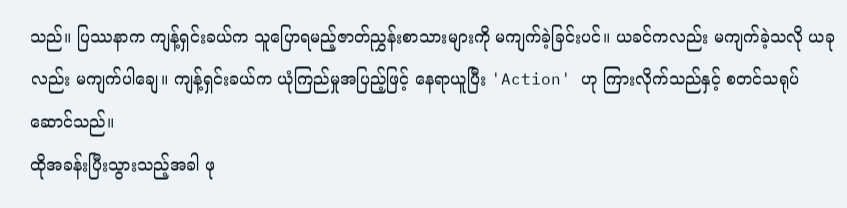သည်။ ပြဿနာက ကျန့်ရှင်းခယ်က သူပြောရမည့်ဇာတ်ညွှန်းစာသားများကို မကျက်ခဲ့ခြင်းပင်။ ယခင်ကလည်း မကျက်ခဲ့သလို ယခုလည်း မကျက်ပါချေ။ ကျန့်ရှင်းခယ်က ယုံကြည်မှုအပြည့်ဖြင့် နေရာယူပြီး 'Action' ဟု ကြားလိုက်သည်နှင့် စတင်သရုပ်ဆောင်သည်။
ထိုအခန်းပြီးသွားသည့်အခါ ဖု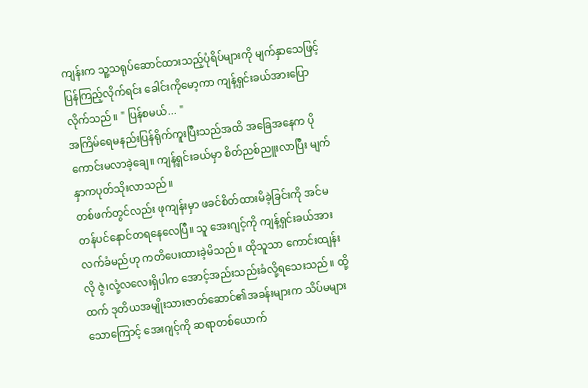ကျန်းက သူ့သရုပ်ဆောင်ထားသည့်ပုံရိပ်များကို မျက်နှာသေဖြင့် ပြန်ကြည့်လိုက်ရင်း ခေါင်းကိုမော့ကာ ကျန့်ရှင်းခယ်အားပြောလိုက်သည်။ " ပြန်စမယ်... "
အကြိမ်ရေမနည်းပြန်ရိုက်ကူးပြီးသည်အထိ အခြေအနေက ပိုကောင်းမလာခဲ့ချေ။ ကျန့်ရှင်းခယ်မှာ စိတ်ညစ်ညူးလာပြီး မျက်နှာကပုတ်သိုးလာသည်။
တစ်ဖက်တွင်လည်း ဖုကျန်းမှာ ဖခင်စိတ်ထားမိခဲ့ခြင်းကို အင်မတန်ပင်နောင်တရနေလေပြီ။ သူ အေးဂျင့်ကို ကျန့်ရှင်းခယ်အား လက်ခံမည်ဟု ကတိပေးထားခဲ့မိသည်။ ထိုသူသာ ကောင်းထျန်းလို ဇွဲ၊လုံ့လလေးရှိပါက အောင့်အည်းသည်းခံလို့ရသေးသည်။ ထို့ထက် ဒုတိယအမျိုးသားဇာတ်ဆောင်၏အခန်းများက သိပ်မများသောကြောင့် အေးဂျင့်ကို ဆရာတစ်ယောက်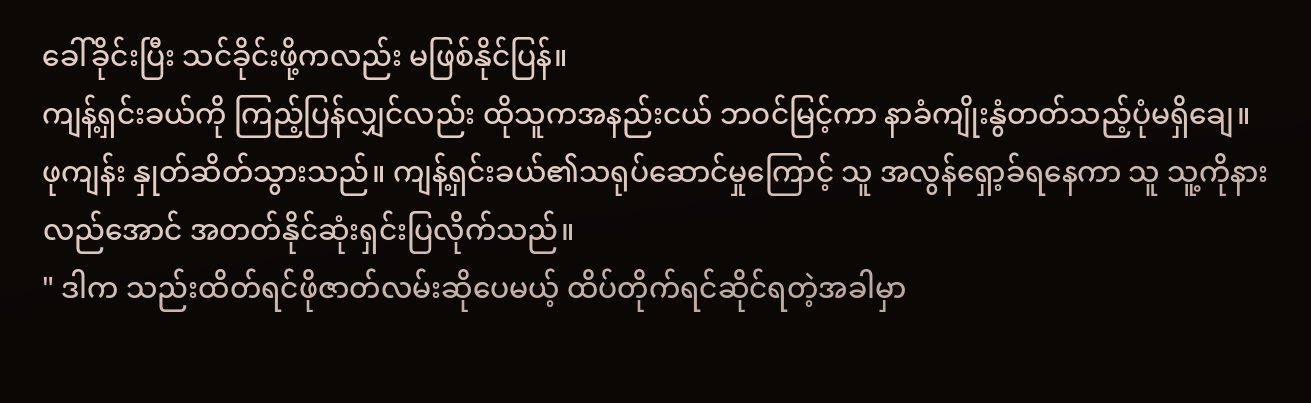ခေါ်ခိုင်းပြီး သင်ခိုင်းဖို့ကလည်း မဖြစ်နိုင်ပြန်။
ကျန့်ရှင်းခယ်ကို ကြည့်ပြန်လျှင်လည်း ထိုသူကအနည်းငယ် ဘဝင်မြင့်ကာ နာခံကျိုးနွံတတ်သည့်ပုံမရှိချေ။
ဖုကျန်း နှုတ်ဆိတ်သွားသည်။ ကျန့်ရှင်းခယ်၏သရုပ်ဆောင်မှုကြောင့် သူ အလွန်ရှော့ခ်ရနေကာ သူ သူ့ကိုနားလည်အောင် အတတ်နိုင်ဆုံးရှင်းပြလိုက်သည်။
" ဒါက သည်းထိတ်ရင်ဖိုဇာတ်လမ်းဆိုပေမယ့် ထိပ်တိုက်ရင်ဆိုင်ရတဲ့အခါမှာ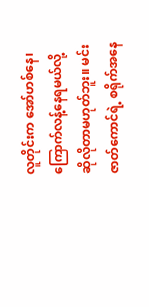လူတိုင်းက အော်ဟစ်နေ၊ ကြောက်လန့်နေရမယ်လို့ ဆိုလိုတာမဟုတ်ဘူး။ မင်း ဇာတ်ကောင်ရဲ့ စရိုက်အနေ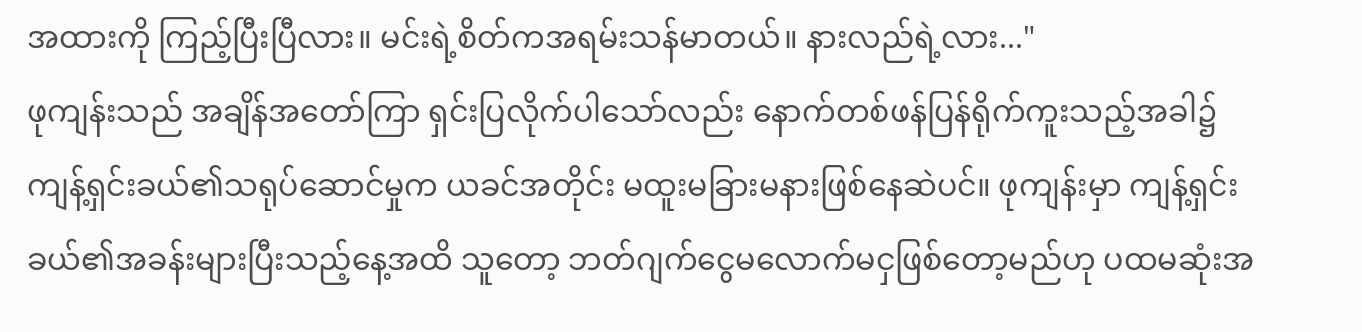အထားကို ကြည့်ပြီးပြီလား။ မင်းရဲ့စိတ်ကအရမ်းသန်မာတယ်။ နားလည်ရဲ့လား..."
ဖုကျန်းသည် အချိန်အတော်ကြာ ရှင်းပြလိုက်ပါသော်လည်း နောက်တစ်ဖန်ပြန်ရိုက်ကူးသည့်အခါ၌ ကျန့်ရှင်းခယ်၏သရုပ်ဆောင်မှုက ယခင်အတိုင်း မထူးမခြားမနားဖြစ်နေဆဲပင်။ ဖုကျန်းမှာ ကျန့်ရှင်းခယ်၏အခန်းများပြီးသည့်နေ့အထိ သူတော့ ဘတ်ဂျက်ငွေမလောက်မငှဖြစ်တော့မည်ဟု ပထမဆုံးအ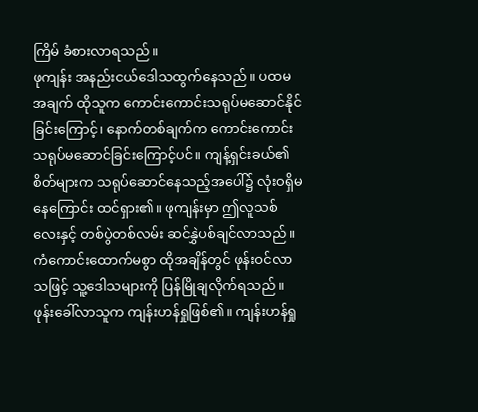ကြိမ် ခံစားလာရသည်။
ဖုကျန်း အနည်းငယ်ဒေါသထွက်နေသည်။ ပထမအချက် ထိုသူက ကောင်းကောင်းသရုပ်မဆောင်နိုင်ခြင်းကြောင့်၊ နောက်တစ်ချက်က ကောင်းကောင်း သရုပ်မဆောင်ခြင်းကြောင့်ပင်။ ကျန့်ရှင်းခယ်၏စိတ်များက သရုပ်ဆောင်နေသည့်အပေါ်၌ လုံးဝရှိမနေကြောင်း ထင်ရှား၏။ ဖုကျန်းမှာ ဤလူသစ်လေးနှင့် တစ်ပွဲတစ်လမ်း ဆင်နွှဲပစ်ချင်လာသည်။
ကံကောင်းထောက်မစွာ ထိုအချိန်တွင် ဖုန်းဝင်လာသဖြင့် သူ့ဒေါသများကို ပြန်မြိုချလိုက်ရသည်။
ဖုန်းခေါ်လာသူက ကျန်းဟန်ရှုဖြစ်၏။ ကျန်းဟန်ရှု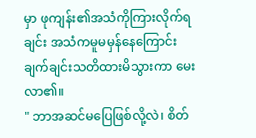မှာ ဖုကျန်း၏အသံကိုကြားလိုက်ရချင်း အသံကမူမမှန်နေကြောင်း ချက်ချင်းသတိထားမိသွားကာ မေးလာ၏။
" ဘာအဆင်မပြေဖြစ်လို့လဲ၊ စိတ်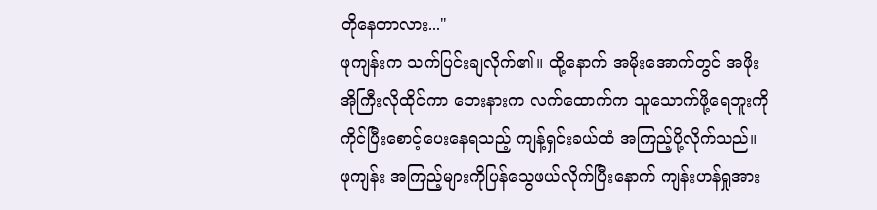တိုနေတာလား..."
ဖုကျန်းက သက်ပြင်းချလိုက်၏။ ထို့နောက် အမိုးအောက်တွင် အဖိုးအိုကြီးလိုထိုင်ကာ ဘေးနားက လက်ထောက်က သူသောက်ဖို့ရေဘူးကို ကိုင်ပြီးစောင့်ပေးနေရသည့် ကျန့်ရှင်းခယ်ထံ အကြည့်ပို့လိုက်သည်။ ဖုကျန်း အကြည့်များကိုပြန်သွေဖယ်လိုက်ပြီးနောက် ကျန်းဟန်ရှုအား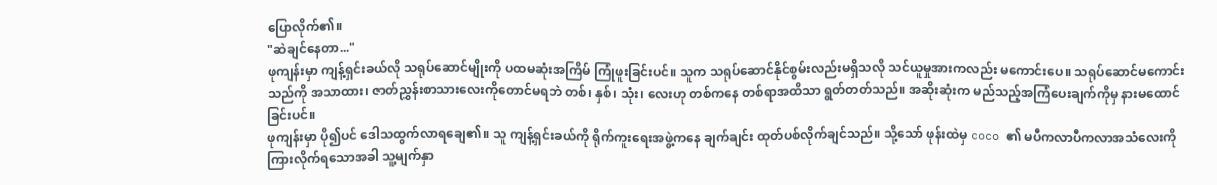ပြောလိုက်၏။
"ဆဲချင်နေတာ..."
ဖုကျန်းမှာ ကျန့်ရှင်းခယ်လို သရုပ်ဆောင်မျိုးကို ပထမဆုံးအကြိမ် ကြုံဖူးခြင်းပင်။ သူက သရုပ်ဆောင်နိုင်စွမ်းလည်းမရှိသလို သင်ယူမှုအားကလည်း မကောင်းပေ။ သရုပ်ဆောင်မကောင်းသည်ကို အသာထား၊ ဇာတ်ညွှန်းစာသားလေးကိုတောင်မရဘဲ တစ်၊ နှစ်၊ သုံး၊ လေးဟု တစ်ကနေ တစ်ရာအထိသာ ရွတ်တတ်သည်။ အဆိုးဆုံးက မည်သည့်အကြံပေးချက်ကိုမှ နားမထောင်ခြင်းပင်။
ဖုကျန်းမှာ ပို၍ပင် ဒေါသထွက်လာရချေ၏။ သူ ကျန့်ရှင်းခယ်ကို ရိုက်ကူးရေးအဖွဲ့ကနေ ချက်ချင်း ထုတ်ပစ်လိုက်ချင်သည်။ သို့သော် ဖုန်းထဲမှ coco ၏ မပီကလာပီကလာအသံလေးကို ကြားလိုက်ရသောအခါ သူ့မျက်နှာ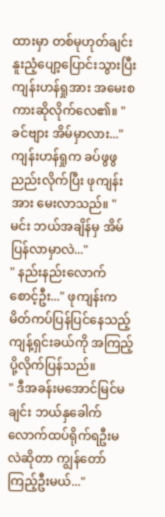ထားမှာ တစ်မုဟုတ်ချင်း နူးညံ့ပျော့ပြောင်းသွားပြီး ကျန်းဟန်ရှုအား အမေးစကားဆိုလိုက်လေ၏။ " ခင်ဗျား အိမ်မှာလား..."
ကျန်းဟန်ရှုက ခပ်ဖွဖွညည်းလိုက်ပြီး ဖုကျန်းအား မေးလာသည်။ " မင်း ဘယ်အချိန်မှ အိမ်ပြန်လာမှာလဲ..."
" နည်းနည်းလောက်စောင့်ဦး..." ဖုကျန်းက မိတ်ကပ်ပြန်ပြင်နေသည့် ကျန့်ရှင်းခယ်ကို အကြည့်ပို့လိုက်ပြန်သည်။
" ဒီအခန်းမအောင်မြင်မချင်း ဘယ်နှခေါက်လောက်ထပ်ရိုက်ရဦးမလဲဆိုတာ ကျွန်တော်ကြည့်ဦးမယ်..."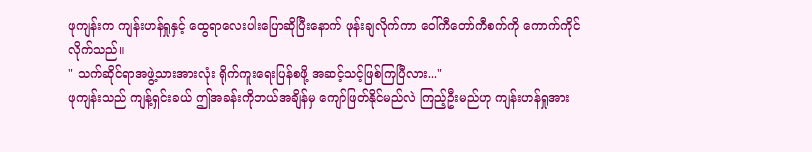ဖုကျန်းက ကျန်းဟန်ရှုနှင့် ထွေရာလေးပါးပြောဆိုပြီးနောက် ဖုန်းချလိုက်ကာ ဝေါ်ကီတော်ကီစက်ကို ကောက်ကိုင်လိုက်သည်။
" သက်ဆိုင်ရာအဖွဲ့သားအားလုံး ရိုက်ကူးရေးပြန်စဖို့ အဆင့်သင့်ဖြစ်ကြပြီလား..."
ဖုကျန်းသည် ကျန့်ရှင်းခယ် ဤအခန်းကိုဘယ်အချိန်မှ ကျော်ဖြတ်နိုင်မည်လဲ ကြည့်ဦးမည်ဟု ကျန်းဟန်ရှုအား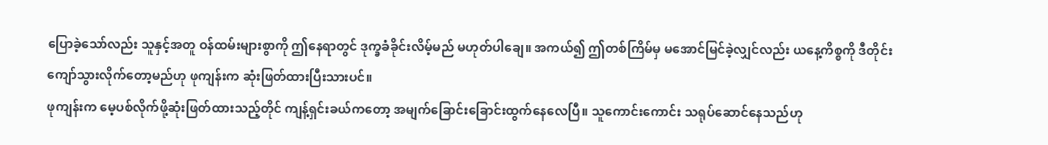ပြောခဲ့သော်လည်း သူနှင့်အတူ ဝန်ထမ်းများစွာကို ဤနေရာတွင် ဒုက္ခခံခိုင်းလိမ့်မည် မဟုတ်ပါချေ။ အကယ်၍ ဤတစ်ကြိမ်မှ မအောင်မြင်ခဲ့လျှင်လည်း ယနေ့ကိစ္စကို ဒီတိုင်းကျော်သွားလိုက်တော့မည်ဟု ဖုကျန်းက ဆုံးဖြတ်ထားပြီးသားပင်။
ဖုကျန်းက မေ့ပစ်လိုက်ဖို့ဆုံးဖြတ်ထားသည့်တိုင် ကျန့်ရှင်းခယ်ကတော့ အမျက်ခြောင်းခြောင်းထွက်နေလေပြီ။ သူကောင်းကောင်း သရုပ်ဆောင်နေသည်ဟု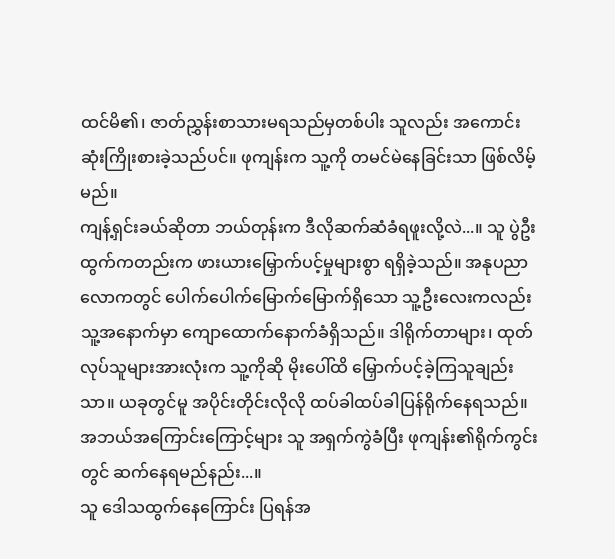ထင်မိ၏၊ ဇာတ်ညွှန်းစာသားမရသည်မှတစ်ပါး သူလည်း အကောင်းဆုံးကြိုးစားခဲ့သည်ပင်။ ဖုကျန်းက သူ့ကို တမင်မဲနေခြင်းသာ ဖြစ်လိမ့်မည်။
ကျန့်ရှင်းခယ်ဆိုတာ ဘယ်တုန်းက ဒီလိုဆက်ဆံခံရဖူးလို့လဲ...။ သူ ပွဲဦးထွက်ကတည်းက ဖားယားမြှောက်ပင့်မှုများစွာ ရရှိခဲ့သည်။ အနုပညာလောကတွင် ပေါက်ပေါက်မြောက်မြောက်ရှိသော သူ့ဦးလေးကလည်း သူ့အနောက်မှာ ကျောထောက်နောက်ခံရှိသည်။ ဒါရိုက်တာများ၊ ထုတ်လုပ်သူများအားလုံးက သူ့ကိုဆို မိုးပေါ်ထိ မြှောက်ပင့်ခဲ့ကြသူချည်းသာ။ ယခုတွင်မူ အပိုင်းတိုင်းလိုလို ထပ်ခါထပ်ခါပြန်ရိုက်နေရသည်။ အဘယ်အကြောင်းကြောင့်များ သူ အရှက်ကွဲခံပြီး ဖုကျန်း၏ရိုက်ကွင်းတွင် ဆက်နေရမည်နည်း...။
သူ ဒေါသထွက်နေကြောင်း ပြရန်အ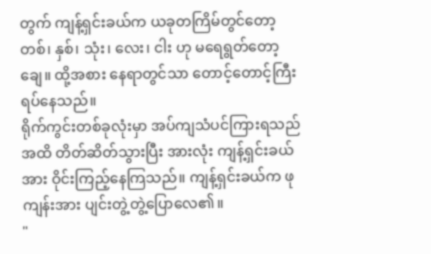တွက် ကျန့်ရှင်းခယ်က ယခုတကြိမ်တွင်တော့ တစ်၊ နှစ်၊ သုံး၊ လေး၊ ငါး ဟု မရေရွတ်တော့ချေ။ ထို့အစား နေရာတွင်သာ တောင့်တောင့်ကြီးရပ်နေသည်။
ရိုက်ကွင်းတစ်ခုလုံးမှာ အပ်ကျသံပင်ကြားရသည်အထိ တိတ်ဆိတ်သွားပြီး အားလုံး ကျန့်ရှင်းခယ်အား ဝိုင်းကြည့်နေကြသည်။ ကျန့်ရှင်းခယ်က ဖုကျန်းအား ပျင်းတွဲ့တွဲ့ပြောလေ၏။
"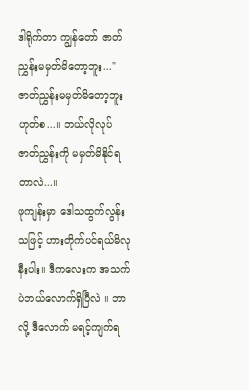ဒါရိုက်တာ ကျွန်တော် ဇာတ်ညွှန်းမမှတ်မိတော့ဘူး..."
ဇာတ်ညွှန်းမမှတ်မိတော့ဘူး ဟုတ်စ...။ ဘယ်လိုလုပ် ဇာတ်ညွှန်းကို မမှတ်မိနိုင်ရတာလဲ...။
ဖုကျန်းမှာ ဒေါသထွက်လွန်းသဖြင့် ဟားတိုက်ပင်ရယ်မိလုနီးပါး။ ဒီကလေးက အသက်ပဲဘယ်လောက်ရှိပြီလဲ ။ ဘာလို့ ဒီလောက် မရင့်ကျက်ရ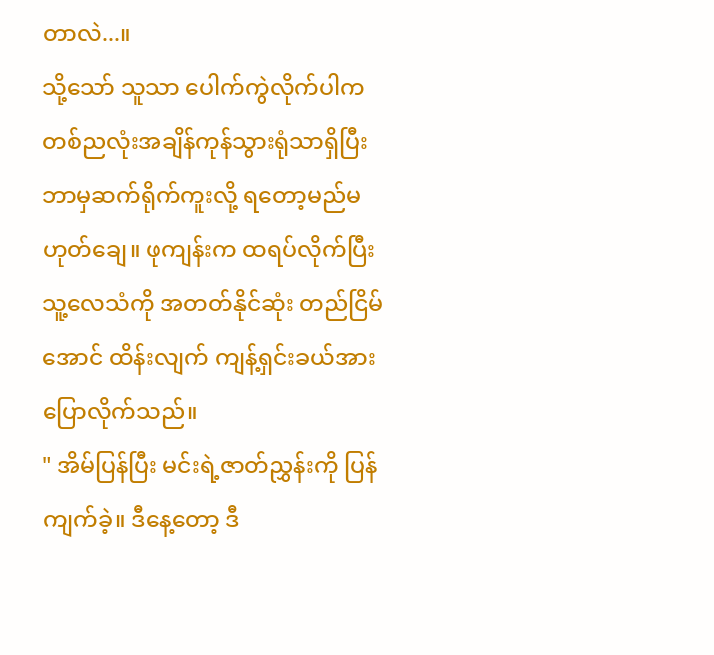တာလဲ...။
သို့သော် သူသာ ပေါက်ကွဲလိုက်ပါက တစ်ညလုံးအချိန်ကုန်သွားရုံသာရှိပြီး ဘာမှဆက်ရိုက်ကူးလို့ ရတော့မည်မဟုတ်ချေ။ ဖုကျန်းက ထရပ်လိုက်ပြီး သူ့လေသံကို အတတ်နိုင်ဆုံး တည်ငြိမ်အောင် ထိန်းလျက် ကျန့်ရှင်းခယ်အား ပြောလိုက်သည်။
" အိမ်ပြန်ပြီး မင်းရဲ့ဇာတ်ညွှန်းကို ပြန်ကျက်ခဲ့။ ဒီနေ့တော့ ဒီ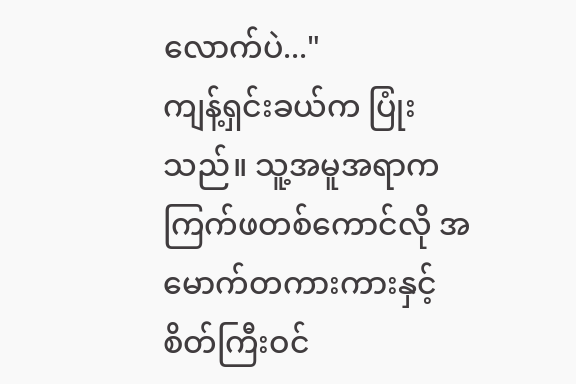လောက်ပဲ..."
ကျန့်ရှင်းခယ်က ပြုံးသည်။ သူ့အမူအရာက ကြက်ဖတစ်ကောင်လို အမောက်တကားကားနှင့် စိတ်ကြီးဝင်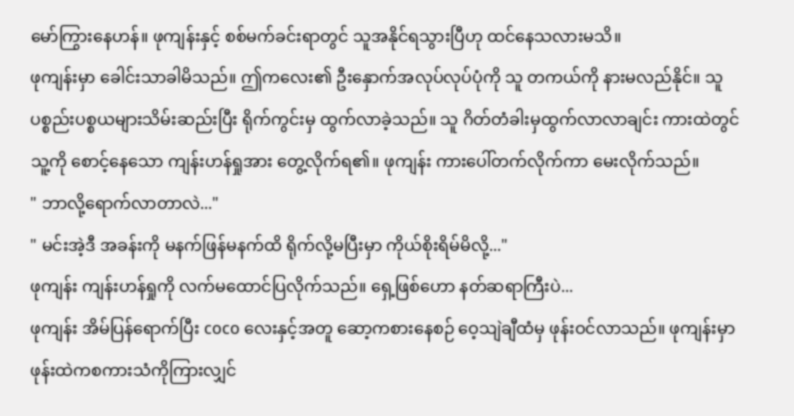မော်ကြွားနေဟန်။ ဖုကျန်းနှင့် စစ်မက်ခင်းရာတွင် သူအနိုင်ရသွားပြီဟု ထင်နေသလားမသိ။
ဖုကျန်းမှာ ခေါင်းသာခါမိသည်။ ဤကလေး၏ ဦးနှောက်အလုပ်လုပ်ပုံကို သူ တကယ်ကို နားမလည်နိုင်။ သူ ပစ္စည်းပစ္စယများသိမ်းဆည်းပြီး ရိုက်ကွင်းမှ ထွက်လာခဲ့သည်။ သူ ဂိတ်တံခါးမှထွက်လာလာချင်း ကားထဲတွင် သူ့ကို စောင့်နေသော ကျန်းဟန်ရှုအား တွေ့လိုက်ရ၏။ ဖုကျန်း ကားပေါ်တက်လိုက်ကာ မေးလိုက်သည်။
" ဘာလို့ရောက်လာတာလဲ..."
" မင်းအဲ့ဒီ အခန်းကို မနက်ဖြန်မနက်ထိ ရိုက်လို့မပြီးမှာ ကိုယ်စိုးရိမ်မိလို့..."
ဖုကျန်း ကျန်းဟန်ရှုကို လက်မထောင်ပြလိုက်သည်။ ရှေ့ဖြစ်ဟော နတ်ဆရာကြီးပဲ...
ဖုကျန်း အိမ်ပြန်ရောက်ပြီး coco လေးနှင့်အတူ ဆော့ကစားနေစဉ် ဝေ့သျဲချီထံမှ ဖုန်းဝင်လာသည်။ ဖုကျန်းမှာ ဖုန်းထဲကစကားသံကိုကြားလျှင်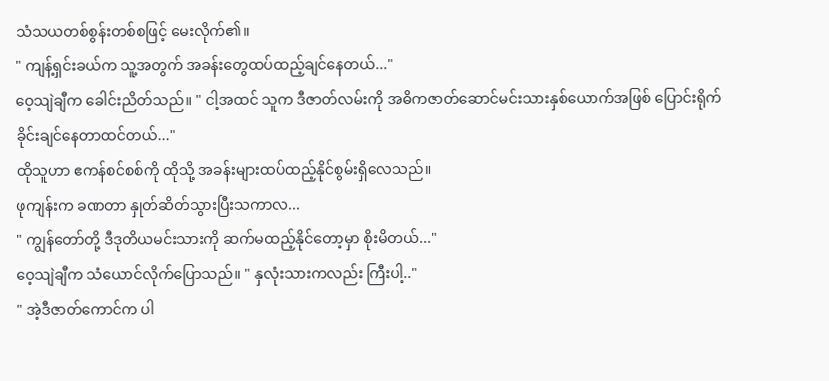သံသယတစ်စွန်းတစ်စဖြင့် မေးလိုက်၏။
" ကျန့်ရှင်းခယ်က သူ့အတွက် အခန်းတွေထပ်ထည့်ချင်နေတယ်..."
ဝေ့သျဲချီက ခေါင်းညိတ်သည်။ " ငါ့အထင် သူက ဒီဇာတ်လမ်းကို အဓိကဇာတ်ဆောင်မင်းသားနှစ်ယောက်အဖြစ် ပြောင်းရိုက်ခိုင်းချင်နေတာထင်တယ်..."
ထိုသူဟာ ဧကန်စင်စစ်ကို ထိုသို့ အခန်းများထပ်ထည့်နိုင်စွမ်းရှိလေသည်။
ဖုကျန်းက ခဏတာ နှုတ်ဆိတ်သွားပြီးသကာလ...
" ကျွန်တော်တို့ ဒီဒုတိယမင်းသားကို ဆက်မထည့်နိုင်တော့မှာ စိုးမိတယ်..."
ဝေ့သျဲချီက သံယောင်လိုက်ပြောသည်။ " နှလုံးသားကလည်း ကြီးပါ့.."
" အဲ့ဒီဇာတ်ကောင်က ပါ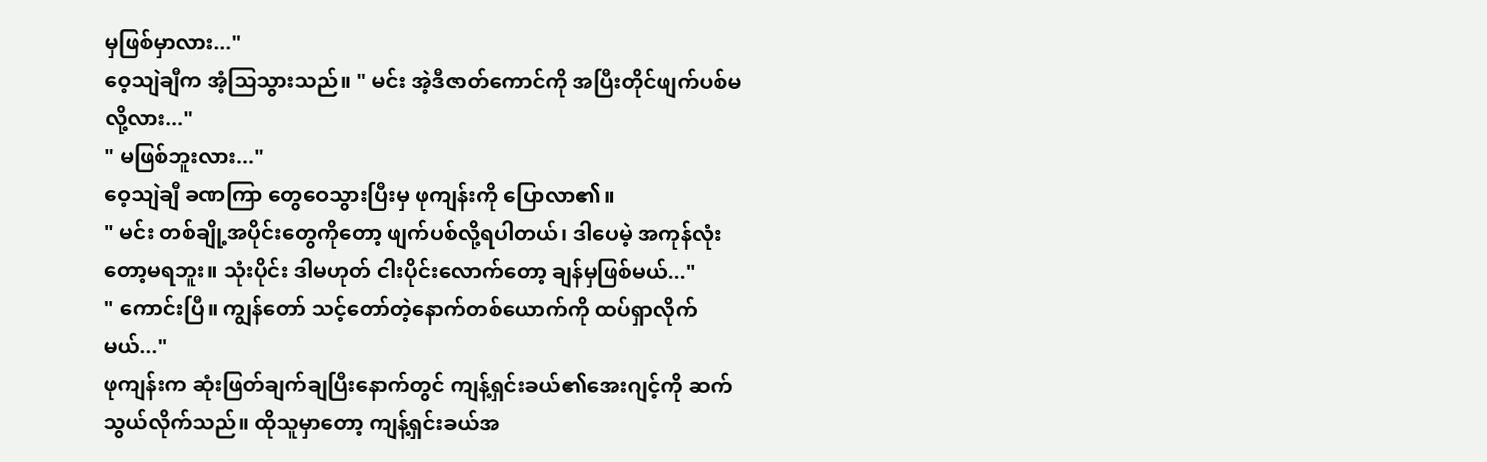မှဖြစ်မှာလား..."
ဝေ့သျဲချီက အံ့သြသွားသည်။ " မင်း အဲ့ဒီဇာတ်ကောင်ကို အပြီးတိုင်ဖျက်ပစ်မလို့လား..."
" မဖြစ်ဘူးလား..."
ဝေ့သျဲချီ ခဏကြာ တွေဝေသွားပြီးမှ ဖုကျန်းကို ပြောလာ၏။
" မင်း တစ်ချို့အပိုင်းတွေကိုတော့ ဖျက်ပစ်လို့ရပါတယ်၊ ဒါပေမဲ့ အကုန်လုံးတော့မရဘူး။ သုံးပိုင်း ဒါမဟုတ် ငါးပိုင်းလောက်တော့ ချန်မှဖြစ်မယ်..."
" ကောင်းပြီ။ ကျွန်တော် သင့်တော်တဲ့နောက်တစ်ယောက်ကို ထပ်ရှာလိုက်မယ်..."
ဖုကျန်းက ဆုံးဖြတ်ချက်ချပြီးနောက်တွင် ကျန့်ရှင်းခယ်၏အေးဂျင့်ကို ဆက်သွယ်လိုက်သည်။ ထိုသူမှာတော့ ကျန့်ရှင်းခယ်အ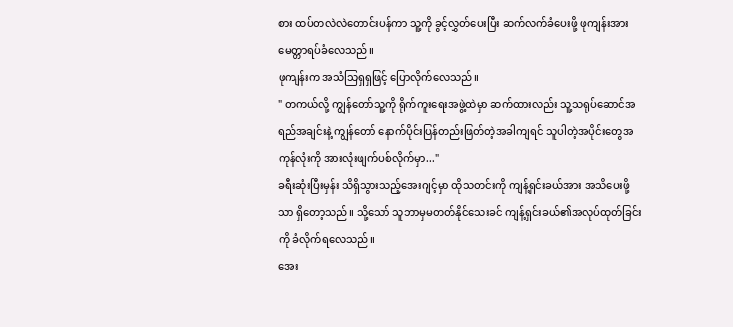စား ထပ်တလဲလဲတောင်းပန်ကာ သူ့ကို ခွင့်လွှတ်ပေးပြီး ဆက်လက်ခံပေးဖို့ ဖုကျန်းအား မေတ္တာရပ်ခံလေသည်။
ဖုကျန်းက အသံသြရှရှဖြင့် ပြောလိုက်လေသည်။
" တကယ်လို့ ကျွန်တော်သူ့ကို ရိုက်ကူးရေးအဖွဲ့ထဲမှာ ဆက်ထားလည်း သူ့သရုပ်ဆောင်အရည်အချင်းနဲ့ ကျွန်တော် နောက်ပိုင်းပြန်တည်းဖြတ်တဲ့အခါကျရင် သူပါတဲ့အပိုင်းတွေအကုန်လုံးကို အားလုံးဖျက်ပစ်လိုက်မှာ..."
ခရီးဆုံးပြီးမှန်း သိရှိသွားသည့်အေးဂျင့်မှာ ထိုသတင်းကို ကျန့်ရှင်းခယ်အား အသိပေးဖို့သာ ရှိတော့သည်။ သို့သော် သူဘာမှမတတ်နိုင်သေးခင် ကျန့်ရှင်းခယ်၏အလုပ်ထုတ်ခြင်းကို ခံလိုက်ရလေသည်။
အေး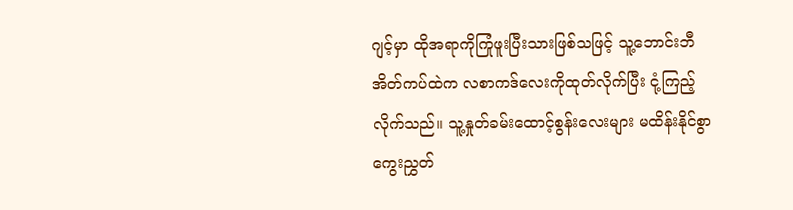ဂျင့်မှာ ထိုအရာကိုကြုံဖူးပြီးသားဖြစ်သဖြင့် သူ့ဘောင်းဘီအိတ်ကပ်ထဲက လစာကဒ်လေးကိုထုတ်လိုက်ပြီး ငုံ့ကြည့်လိုက်သည်။ သူ့နှုတ်ခမ်းထောင့်စွန်းလေးများ မထိန်းနိုင်စွာ ကွေးညွှတ်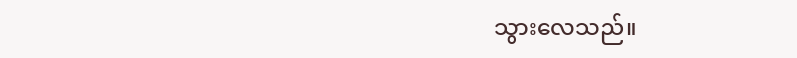သွားလေသည်။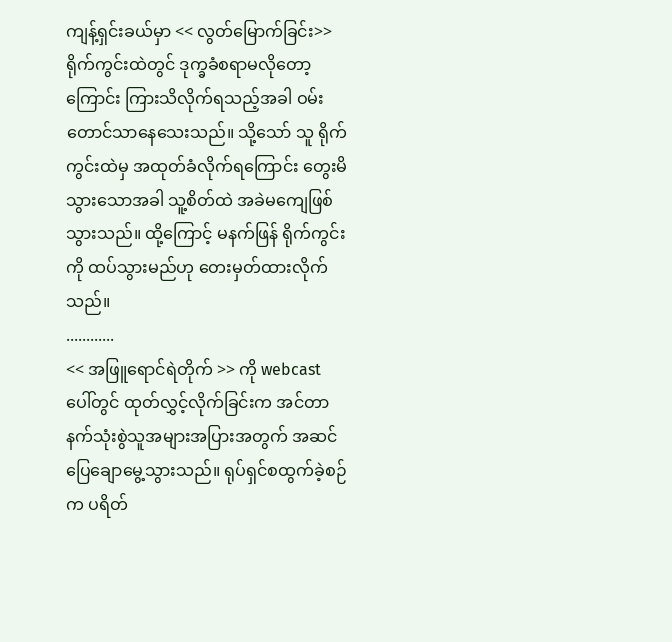ကျန့်ရှင်းခယ်မှာ << လွတ်မြောက်ခြင်း>> ရိုက်ကွင်းထဲတွင် ဒုက္ခခံစရာမလိုတော့ကြောင်း ကြားသိလိုက်ရသည့်အခါ ဝမ်းတောင်သာနေသေးသည်။ သို့သော် သူ ရိုက်ကွင်းထဲမှ အထုတ်ခံလိုက်ရကြောင်း တွေးမိသွားသောအခါ သူ့စိတ်ထဲ အခဲမကျေဖြစ်သွားသည်။ ထို့ကြောင့် မနက်ဖြန် ရိုက်ကွင်းကို ထပ်သွားမည်ဟု တေးမှတ်ထားလိုက်သည်။
............
<< အဖြူရောင်ရဲတိုက် >> ကို webcast ပေါ်တွင် ထုတ်လွှင့်လိုက်ခြင်းက အင်တာနက်သုံးစွဲသူအများအပြားအတွက် အဆင်ပြေချောမွေ့သွားသည်။ ရုပ်ရှင်စထွက်ခဲ့စဉ်က ပရိတ်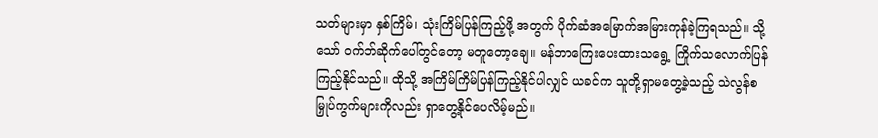သတ်များမှာ နှစ်ကြိမ်၊ သုံးကြိမ်ပြန်ကြည့်ဖို့ အတွက် ပိုက်ဆံအမြောက်အမြားကုန်ခဲ့ကြရသည်။ သို့သော် ဝက်ဘ်ဆိုက်ပေါ်တွင်တော့ မတူတော့ချေ။ မန်ဘာကြေးပေးထားသရွေ့ ကြိုက်သလောက်ပြန်ကြည့်နိုင်သည်။ ထိုသို့ အကြိမ်ကြိမ်ပြန်ကြည့်နိုင်ပါလျှင် ယခင်က သူတို့ရှာမတွေ့ခဲ့သည့် သဲလွန်စမြှုပ်ကွက်များကိုလည်း ရှာတွေ့နိုင်ပေလိမ့်မည်။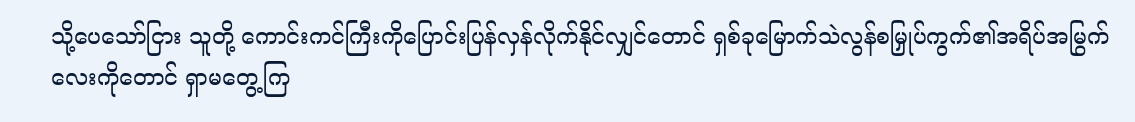သို့ပေသော်ငြား သူတို့ ကောင်းကင်ကြီးကိုပြောင်းပြန်လှန်လိုက်နိုင်လျှင်တောင် ရှစ်ခုမြောက်သဲလွန်စမြှုပ်ကွက်၏အရိပ်အမြွက်လေးကိုတောင် ရှာမတွေ့ကြ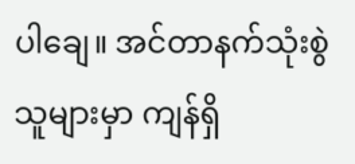ပါချေ။ အင်တာနက်သုံးစွဲသူများမှာ ကျန်ရှိ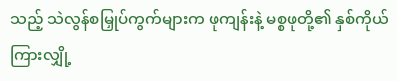သည့် သဲလွန်စမြှုပ်ကွက်များက ဖုကျန်းနဲ့ မစ္စဖုတို့၏ နှစ်ကိုယ်ကြားလျှို့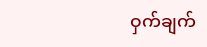ဝှက်ချက်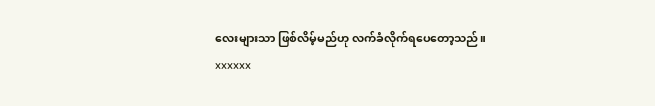လေးများသာ ဖြစ်လိမ့်မည်ဟု လက်ခံလိုက်ရပေတော့သည်။
xxxxxx